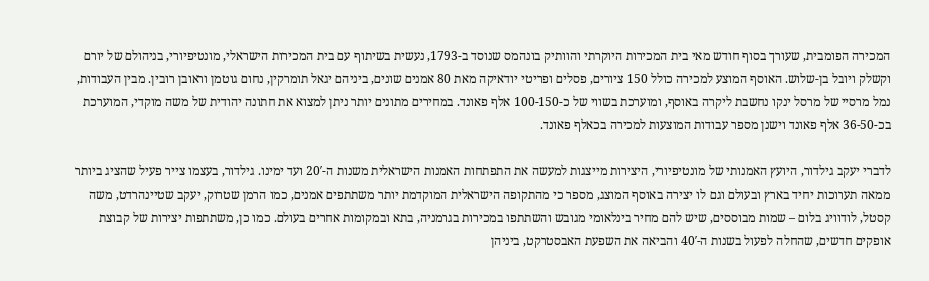המכירה הפומבית, שעורך בסוף חודש מאי בית המכירות היוקרתי והוותיק בונהמס שנוסד ב-1793, נעשית בשיתוף עם בית המכירות הישראלי, מונטיפיורי, בניהולם של יורם וקשלק ויובל בן-שלוש. האוסף המוצע למכירה כולל 150 ציורים, פסלים ופריטי יודאיקה מאת 80 אמנים שונים, ביניהם יגאל תומרקין, נחום גוטמן וראובן רובין. מבין העבודות, נמל מרסיי של מרסל ינקו נחשבת ליקרה באוסף, ומוערכת בשווי של כ-100-150 אלף פאונד. במחירים מתונים יותר ניתן למצוא את חתונה יהודית של משה מוקדי, המוערכת בכ-36-50 אלף פאונד וישנן מספר עבודות המוצעות למכירה בכאלף פאונד.

לדברי יעקב גילדור, היועץ האמנותי של מונטיפיורי, היצירות מייצגות למעשה את התפתחות האמנות הישראלית משנות ה-20′ ועד ימינו. גילדור, בעצמו צייר פעיל שהציג ביותר ממאה תערוכות יחיד בארץ ובעולם וגם לו יצירה באוסף המוצג, מספר כי מהתקופה הישראלית המוקדמת יותר משתתפים אמנים, כמו הרמן שטרוק, יעקב שטיינהרדט, משה קסטל, לודוויג בלום – שמות מבוססים, שיש להם מחיר בינלאומי מגובש והשתתפו במכירות בגרמניה, בתא ובמקומות אחרים בעולם. כמו כן, משתתפות יצירות של קבוצת אופקים חדשים, שהחלה לפעול בשנות ה-40′ והביאה את השפעת האבסטרקט, ביניהן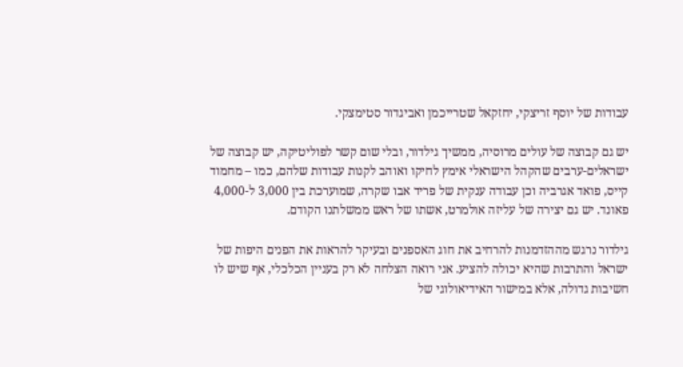עבודות של יוסף זריצקי, יחזקאל שטרייכמן ואביגדור סטימצקי.

יש גם קבוצה של עולים מרוסיה, ממשיך גילדור, ובלי שום קשר לפוליטיקה, יש קבוצה של ישראלים-ערבים שהקהל הישראלי אימץ לחיקו ואוהב לקנות עבודות שלהם, כמו – מחמוד קייס, פואד אגרביה וכן עבודה ענקית של פריד אבו שקרה, שמוערכת בין 3,000 ל-4,000 פאונד. יש גם יצירה של עליזה אולמרט, אשתו של ראש ממשלתנו הקודם.

גילדור נרגש מההזדמנות להרחיב את חוג האספנים ובעיקר להראות את הפנים היפות של ישראל והתרבות שהיא יכולה להציע. אני רואה הצלחה לא רק בעניין הכלכלי, אף שיש לו חשיבות גדולה, אלא במישור האידיאולוגי של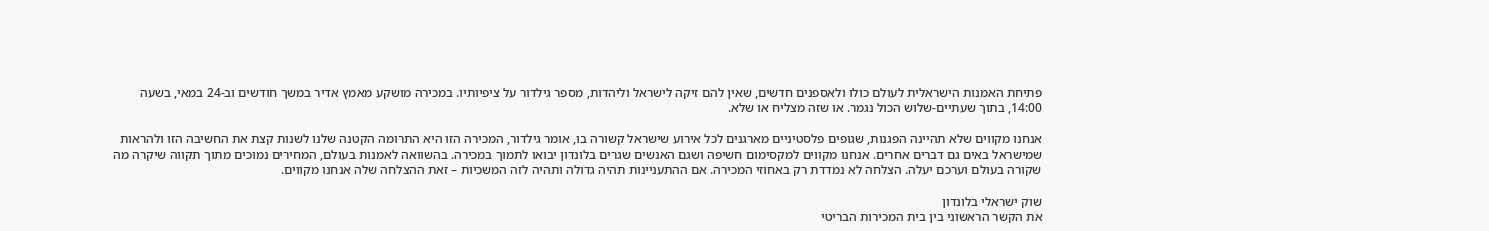פתיחת האמנות הישראלית לעולם כולו ולאספנים חדשים, שאין להם זיקה לישראל וליהדות, מספר גילדור על ציפיותיו. במכירה מושקע מאמץ אדיר במשך חודשים וב-24 במאי, בשעה 14:00, בתוך שעתיים-שלוש הכול נגמר. או שזה מצליח או שלא.

אנחנו מקווים שלא תהיינה הפגנות, שגופים פלסטיניים מארגנים לכל אירוע שישראל קשורה בו, אומר גילדור, המכירה הזו היא התרומה הקטנה שלנו לשנות קצת את החשיבה הזו ולהראות שמישראל באים גם דברים אחרים. אנחנו מקווים למקסימום חשיפה ושגם האנשים שגרים בלונדון יבואו לתמוך במכירה. בהשוואה לאמנות בעולם, המחירים נמוכים מתוך תקווה שיקרה מה שקורה בעולם וערכם יעלה. הצלחה לא נמדדת רק באחוזי המכירה. אם ההתעניינות תהיה גדולה ותהיה לזה המשכיות – זאת ההצלחה שלה אנחנו מקווים.

שוק ישראלי בלונדון
את הקשר הראשוני בין בית המכירות הבריטי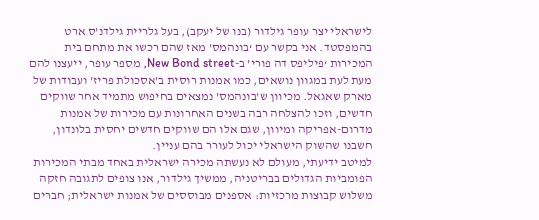לישראלי יצר עופר גילדור (בנו של יעקב), בעל גלריית גילדנ’ס ארט בהמפסטד. אני בקשר עם ‘בונהמס’ מאז שהם רכשו את מתחם בית המכירות ‘פיליפס דה פורי’ ב-New Bond street, מספר עופר, ייעצנו להם מעת לעת במגוון נושאים, כמו אמנות רוסית ב’אסכולת פריז’ ועבודות של מארק שאגאל. מכיוון ש’בונהמס’ נמצאים בחיפוש מתמיד אחר שווקים חדשים, וזכו להצלחה רבה בשנים האחרונות עם מכירות של אמנות מדרום-אפריקה ומיוון, שגם אלו הם שווקים חדשים יחסית בלונדון, חשבנו שהשוק הישראלי יכול לעורר בהם עניין.
למיטב ידיעתי, מעולם לא נעשתה מכירה ישראלית באחד מבתי המכירות הפומביות הגדולים בבריטניה, ממשיך גילדור, אנו צופים לתגובה חזקה משלוש קבוצות מרכזיות: אספנים מבוססים של אמנות ישראלית; חברים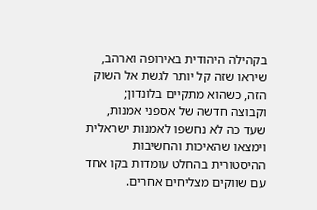בקהילה היהודית באירופה וארהב, שיראו שזה קל יותר לגשת אל השוק הזה, כשהוא מתקיים בלונדון; וקבוצה חדשה של אספני אמנות, שעד כה לא נחשפו לאמנות ישראלית וימצאו שהאיכות והחשיבות ההיסטורית בהחלט עומדות בקו אחד עם שווקים מצליחים אחרים.